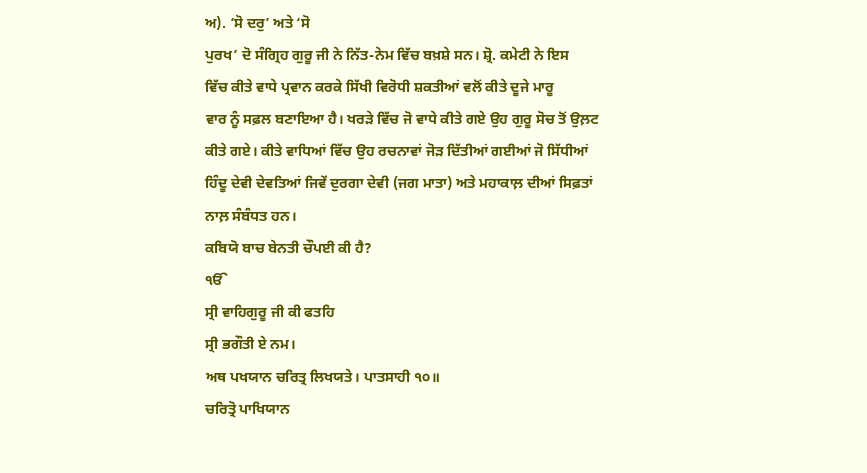ਅ). ‘ਸੋ ਦਰੁ’ ਅਤੇ ‘ਸੋ
ਪੁਰਖ’ ਦੋ ਸੰਗ੍ਰਿਹ ਗੁਰੂ ਜੀ ਨੇ ਨਿੱਤ-ਨੇਮ ਵਿੱਚ ਬਖ਼ਸ਼ੇ ਸਨ। ਸ਼੍ਰੋ. ਕਮੇਟੀ ਨੇ ਇਸ
ਵਿੱਚ ਕੀਤੇ ਵਾਧੇ ਪ੍ਰਵਾਨ ਕਰਕੇ ਸਿੱਖੀ ਵਿਰੋਧੀ ਸ਼ਕਤੀਆਂ ਵਲੋਂ ਕੀਤੇ ਦੂਜੇ ਮਾਰੂ
ਵਾਰ ਨੂੰ ਸਫ਼ਲ ਬਣਾਇਆ ਹੈ। ਖਰੜੇ ਵਿੱਚ ਜੋ ਵਾਧੇ ਕੀਤੇ ਗਏ ਉਹ ਗੁਰੂ ਸੋਚ ਤੋਂ ਉਲ਼ਟ
ਕੀਤੇ ਗਏ। ਕੀਤੇ ਵਾਧਿਆਂ ਵਿੱਚ ਉਹ ਰਚਨਾਵਾਂ ਜੋੜ ਦਿੱਤੀਆਂ ਗਈਆਂ ਜੋ ਸਿੱਧੀਆਂ
ਹਿੰਦੂ ਦੇਵੀ ਦੇਵਤਿਆਂ ਜਿਵੇਂ ਦੁਰਗਾ ਦੇਵੀ (ਜਗ ਮਾਤਾ) ਅਤੇ ਮਹਾਕਾਲ਼ ਦੀਆਂ ਸਿਫ਼ਤਾਂ
ਨਾਲ਼ ਸੰਬੰਧਤ ਹਨ।
ਕਬਿਯੋ ਬਾਚ ਬੇਨਤੀ ਚੌਪਈ ਕੀ ਹੈ?
ੴ
ਸ੍ਰੀ ਵਾਹਿਗੁਰੂ ਜੀ ਕੀ ਫਤਹਿ
ਸ੍ਰੀ ਭਗੌਤੀ ਏ ਨਮ।
ਅਥ ਪਖਯਾਨ ਚਰਿਤ੍ਰ ਲਿਖਯਤੇ। ਪਾਤਸਾਹੀ ੧੦॥
ਚਰਿਤ੍ਰੋ ਪਾਖਿਯਾਨ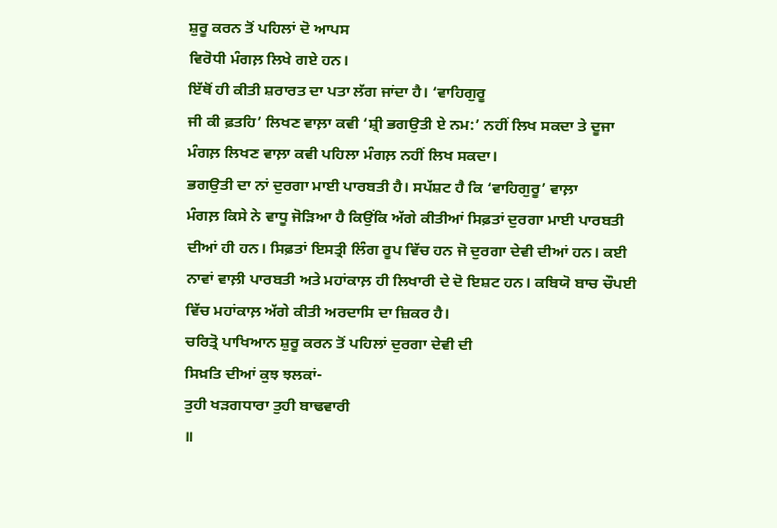ਸ਼ੁਰੂ ਕਰਨ ਤੋਂ ਪਹਿਲਾਂ ਦੋ ਆਪਸ
ਵਿਰੋਧੀ ਮੰਗਲ਼ ਲਿਖੇ ਗਏ ਹਨ।
ਇੱਥੋਂ ਹੀ ਕੀਤੀ ਸ਼ਰਾਰਤ ਦਾ ਪਤਾ ਲੱਗ ਜਾਂਦਾ ਹੈ। ‘ਵਾਹਿਗੁਰੂ
ਜੀ ਕੀ ਫ਼ਤਹਿ’ ਲਿਖਣ ਵਾਲ਼ਾ ਕਵੀ ‘ਸ਼੍ਰੀ ਭਗਉਤੀ ਏ ਨਮ:’ ਨਹੀਂ ਲਿਖ ਸਕਦਾ ਤੇ ਦੂਜਾ
ਮੰਗਲ਼ ਲਿਖਣ ਵਾਲ਼ਾ ਕਵੀ ਪਹਿਲਾ ਮੰਗਲ਼ ਨਹੀਂ ਲਿਖ ਸਕਦਾ।
ਭਗਉਤੀ ਦਾ ਨਾਂ ਦੁਰਗਾ ਮਾਈ ਪਾਰਬਤੀ ਹੈ। ਸਪੱਸ਼ਟ ਹੈ ਕਿ ‘ਵਾਹਿਗੁਰੂ’ ਵਾਲ਼ਾ
ਮੰਗਲ਼ ਕਿਸੇ ਨੇ ਵਾਧੂ ਜੋੜਿਆ ਹੈ ਕਿਉਂਕਿ ਅੱਗੇ ਕੀਤੀਆਂ ਸਿਫ਼ਤਾਂ ਦੁਰਗਾ ਮਾਈ ਪਾਰਬਤੀ
ਦੀਆਂ ਹੀ ਹਨ। ਸਿਫ਼ਤਾਂ ਇਸਤ੍ਰੀ ਲਿੰਗ ਰੂਪ ਵਿੱਚ ਹਨ ਜੋ ਦੁਰਗਾ ਦੇਵੀ ਦੀਆਂ ਹਨ। ਕਈ
ਨਾਵਾਂ ਵਾਲ਼ੀ ਪਾਰਬਤੀ ਅਤੇ ਮਹਾਂਕਾਲ਼ ਹੀ ਲਿਖਾਰੀ ਦੇ ਦੋ ਇਸ਼ਟ ਹਨ। ਕਬਿਯੋ ਬਾਚ ਚੌਪਈ
ਵਿੱਚ ਮਹਾਂਕਾਲ਼ ਅੱਗੇ ਕੀਤੀ ਅਰਦਾਸਿ ਦਾ ਜ਼ਿਕਰ ਹੈ।
ਚਰਿਤ੍ਰੋ ਪਾਖਿਆਨ ਸ਼ੁਰੂ ਕਰਨ ਤੋਂ ਪਹਿਲਾਂ ਦੁਰਗਾ ਦੇਵੀ ਦੀ
ਸਿਖ਼ਤਿ ਦੀਆਂ ਕੁਝ ਝਲਕਾਂ-
ਤੁਹੀ ਖੜਗਧਾਰਾ ਤੁਹੀ ਬਾਢਵਾਰੀ
॥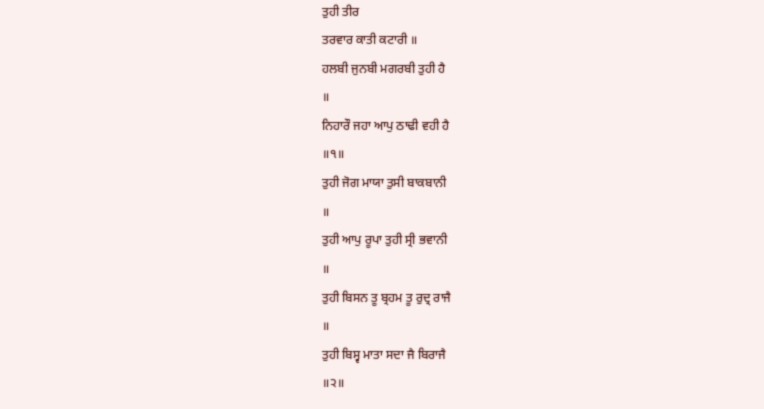ਤੁਹੀ ਤੀਰ
ਤਰਵਾਰ ਕਾਤੀ ਕਟਾਰੀ ॥
ਹਲਬੀ ਜੁਨਬੀ ਮਗਰਬੀ ਤੁਹੀ ਹੈ
॥
ਨਿਹਾਰੌ ਜਹਾ ਆਪੁ ਠਾਢੀ ਵਹੀ ਹੈ
॥੧॥
ਤੁਹੀ ਜੋਗ ਮਾਯਾ ਤੁਸੀ ਬਾਕਬਾਨੀ
॥
ਤੁਹੀ ਆਪੁ ਰੂਪਾ ਤੁਹੀ ਸ੍ਰੀ ਭਵਾਨੀ
॥
ਤੁਹੀ ਬਿਸਨ ਤੂ ਬ੍ਰਹਮ ਤੂ ਰੁਦ੍ਰ ਰਾਜੈ
॥
ਤੁਹੀ ਬਿਸ੍ਵ ਮਾਤਾ ਸਦਾ ਜੈ ਬਿਰਾਜੈ
॥੨॥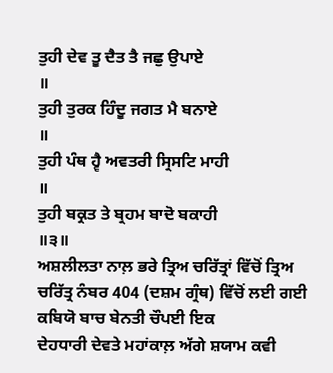ਤੁਹੀ ਦੇਵ ਤੂ ਦੈਤ ਤੈ ਜਛੁ ਉਪਾਏ
॥
ਤੁਹੀ ਤੁਰਕ ਹਿੰਦੂ ਜਗਤ ਮੈ ਬਨਾਏ
॥
ਤੁਹੀ ਪੰਥ ਹ੍ਵੈ ਅਵਤਰੀ ਸ੍ਰਿਸਟਿ ਮਾਹੀ
॥
ਤੁਹੀ ਬਕ੍ਰਤ ਤੇ ਬ੍ਰਹਮ ਬਾਦੋ ਬਕਾਹੀ
॥੩॥
ਅਸ਼ਲੀਲਤਾ ਨਾਲ਼ ਭਰੇ ਤ੍ਰਿਅ ਚਰਿੱਤ੍ਰਾਂ ਵਿੱਚੋਂ ਤ੍ਰਿਅ
ਚਰਿੱਤ੍ਰ ਨੰਬਰ 404 (ਦਸ਼ਮ ਗ੍ਰੰਥ) ਵਿੱਚੋਂ ਲਈ ਗਈ ਕਬਿਯੋ ਬਾਚ ਬੇਨਤੀ ਚੌਪਈ ਇਕ
ਦੇਹਧਾਰੀ ਦੇਵਤੇ ਮਹਾਂਕਾਲ਼ ਅੱਗੇ ਸ਼ਯਾਮ ਕਵੀ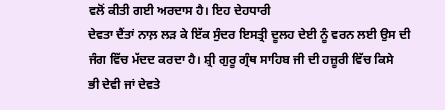ਵਲੋਂ ਕੀਤੀ ਗਈ ਅਰਦਾਸ ਹੈ। ਇਹ ਦੇਹਧਾਰੀ
ਦੇਵਤਾ ਦੈਂਤਾਂ ਨਾਲ਼ ਲੜ ਕੇ ਇੱਕ ਸੁੰਦਰ ਇਸਤ੍ਰੀ ਦੂਲਹ ਦੇਈ ਨੂੰ ਵਰਨ ਲਈ ਉਸ ਦੀ
ਜੰਗ ਵਿੱਚ ਮੱਦਦ ਕਰਦਾ ਹੈ। ਸ਼੍ਰੀ ਗੁਰੂ ਗ੍ਰੰਥ ਸਾਹਿਬ ਜੀ ਦੀ ਹਜ਼ੂਰੀ ਵਿੱਚ ਕਿਸੇ
ਭੀ ਦੇਵੀ ਜਾਂ ਦੇਵਤੇ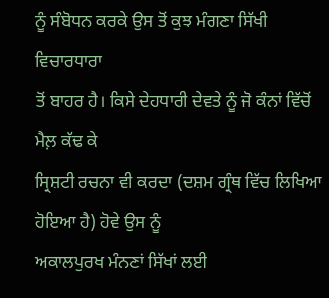ਨੂੰ ਸੰਬੋਧਨ ਕਰਕੇ ਉਸ ਤੋਂ ਕੁਝ ਮੰਗਣਾ ਸਿੱਖੀ ਵਿਚਾਰਧਾਰਾ
ਤੋਂ ਬਾਹਰ ਹੈ। ਕਿਸੇ ਦੇਹਧਾਰੀ ਦੇਵਤੇ ਨੂੰ ਜੋ ਕੰਨਾਂ ਵਿੱਚੋਂ ਮੈਲ਼ ਕੱਢ ਕੇ
ਸ੍ਰਿਸ਼ਟੀ ਰਚਨਾ ਵੀ ਕਰਦਾ (ਦਸ਼ਮ ਗ੍ਰੰਥ ਵਿੱਚ ਲਿਖਿਆ ਹੋਇਆ ਹੈ) ਹੋਵੇ ਉਸ ਨੂੰ
ਅਕਾਲਪੁਰਖ ਮੰਨਣਾਂ ਸਿੱਖਾਂ ਲਈ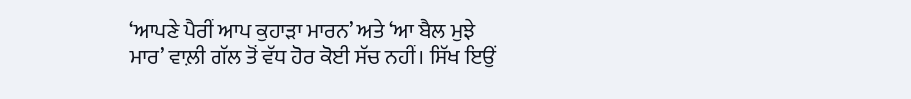‘ਆਪਣੇ ਪੈਰੀਂ ਆਪ ਕੁਹਾੜਾ ਮਾਰਨ’ ਅਤੇ ‘ਆ ਬੈਲ ਮੁਝੇ
ਮਾਰ’ ਵਾਲ਼ੀ ਗੱਲ ਤੋਂ ਵੱਧ ਹੋਰ ਕੋਈ ਸੱਚ ਨਹੀਂ। ਸਿੱਖ ਇਉਂ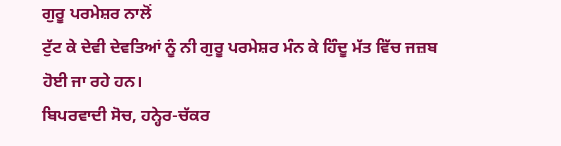ਗੁਰੂ ਪਰਮੇਸ਼ਰ ਨਾਲੋਂ
ਟੁੱਟ ਕੇ ਦੇਵੀ ਦੇਵਤਿਆਂ ਨੂੰ ਨੀ ਗੁਰੂ ਪਰਮੇਸ਼ਰ ਮੰਨ ਕੇ ਹਿੰਦੂ ਮੱਤ ਵਿੱਚ ਜਜ਼ਬ
ਹੋਈ ਜਾ ਰਹੇ ਹਨ।
ਬਿਪਰਵਾਦੀ ਸੋਚ, ਹਨ੍ਹੇਰ-ਚੱਕਰ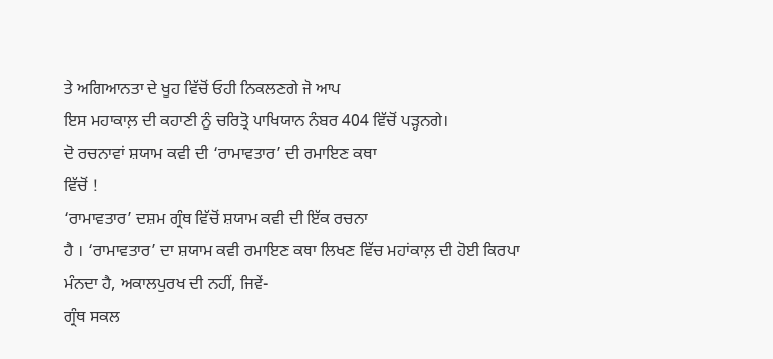ਤੇ ਅਗਿਆਨਤਾ ਦੇ ਖੂਹ ਵਿੱਚੋਂ ਓਹੀ ਨਿਕਲਣਗੇ ਜੋ ਆਪ
ਇਸ ਮਹਾਕਾਲ਼ ਦੀ ਕਹਾਣੀ ਨੂੰ ਚਰਿਤ੍ਰੋ ਪਾਖਿਯਾਨ ਨੰਬਰ 404 ਵਿੱਚੋਂ ਪੜ੍ਹਨਗੇ।
ਦੋ ਰਚਨਾਵਾਂ ਸ਼ਯਾਮ ਕਵੀ ਦੀ ‘ਰਾਮਾਵਤਾਰ’ ਦੀ ਰਮਾਇਣ ਕਥਾ
ਵਿੱਚੋਂ !
‘ਰਾਮਾਵਤਾਰ’ ਦਸ਼ਮ ਗ੍ਰੰਥ ਵਿੱਚੋਂ ਸ਼ਯਾਮ ਕਵੀ ਦੀ ਇੱਕ ਰਚਨਾ
ਹੈ । ‘ਰਾਮਾਵਤਾਰ’ ਦਾ ਸ਼ਯਾਮ ਕਵੀ ਰਮਾਇਣ ਕਥਾ ਲਿਖਣ ਵਿੱਚ ਮਹਾਂਕਾਲ਼ ਦੀ ਹੋਈ ਕਿਰਪਾ
ਮੰਨਦਾ ਹੈ, ਅਕਾਲਪੁਰਖ ਦੀ ਨਹੀਂ, ਜਿਵੇਂ-
ਗ੍ਰੰਥ ਸਕਲ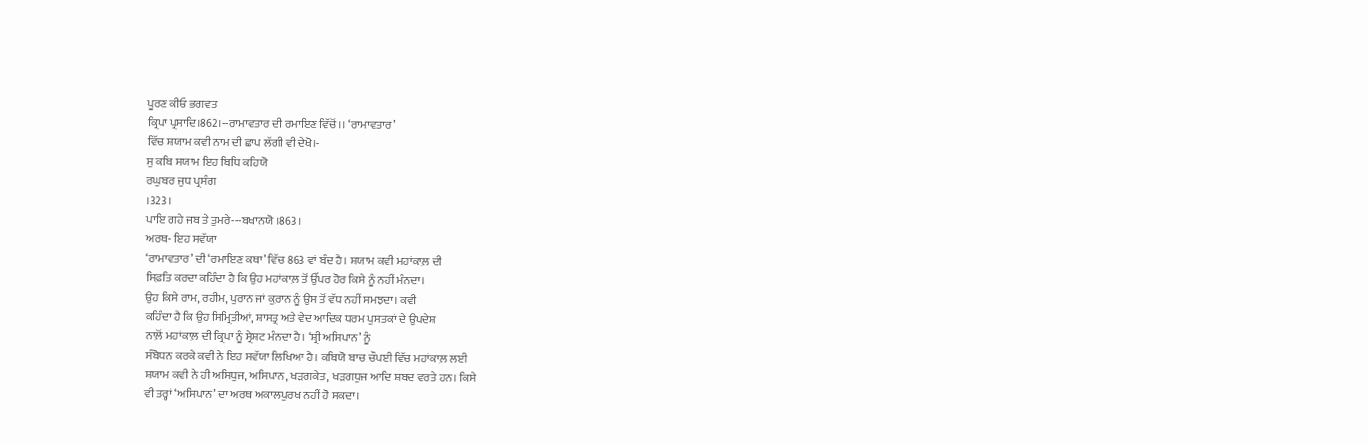ਪੂਰਣ ਕੀਓ ਭਗਵਤ
ਕ੍ਰਿਪਾ ਪ੍ਰਸਾਦਿ।862।--ਰਾਮਾਵਤਾਰ ਦੀ ਰਮਾਇਣ ਵਿੱਚੋਂ।। ‘ਰਾਮਾਵਤਾਰ’
ਵਿੱਚ ਸ਼ਯਾਮ ਕਵੀ ਨਾਮ ਦੀ ਛਾਪ ਲੱਗੀ ਵੀ ਦੇਖੋ।-
ਸੁ ਕਬਿ ਸਯਾਮ ਇਹ ਬਿਧਿ ਕਹਿਯੋ
ਰਘੁਬਰ ਜੁਧ ਪ੍ਰਸੰਗ
।323।
ਪਾਇ ਗਹੇ ਜਬ ਤੇ ਤੁਮਰੇ---ਬਖਾਨਯੋ ।863।
ਅਰਥ- ਇਹ ਸਵੱਯਾ
‘ਰਾਮਾਵਤਾਰ’ ਦੀ ‘ਰਮਾਇਣ ਕਥਾ’ ਵਿੱਚ 863 ਵਾਂ ਬੰਦ ਹੈ। ਸ਼ਯਾਮ ਕਵੀ ਮਹਾਂਕਾਲ਼ ਦੀ
ਸਿਫ਼ਤਿ ਕਰਦਾ ਕਹਿੰਦਾ ਹੈ ਕਿ ਉਹ ਮਹਾਂਕਾਲ਼ ਤੋਂ ਉੱਪਰ ਹੋਰ ਕਿਸੇ ਨੂੰ ਨਹੀਂ ਮੰਨਦਾ।
ਉਹ ਕਿਸੇ ਰਾਮ, ਰਹੀਮ, ਪੁਰਾਨ ਜਾਂ ਕ਼ੁਰਾਨ ਨੂੰ ਉਸ ਤੋਂ ਵੱਧ ਨਹੀਂ ਸਮਝਦਾ। ਕਵੀ
ਕਹਿੰਦਾ ਹੈ ਕਿ ਉਹ ਸਿਮ੍ਰਿਤੀਆਂ, ਸ਼ਾਸਤ੍ਰ ਅਤੇ ਵੇਦ ਆਦਿਕ ਧਰਮ ਪੁਸਤਕਾਂ ਦੇ ਉਪਦੇਸ਼
ਨਾਲ਼ੋਂ ਮਹਾਂਕਾਲ਼ ਦੀ ਕ੍ਰਿਪਾ ਨੂੰ ਸ੍ਰੇਸ਼ਟ ਮੰਨਦਾ ਹੈ। ‘ਸ਼੍ਰੀ ਅਸਿਪਾਨ’ ਨੂੰ
ਸੰਬੋਧਨ ਕਰਕੇ ਕਵੀ ਨੇ ਇਹ ਸਵੱਯਾ ਲਿਖਿਆ ਹੈ। ਕਬਿਯੋ ਬਾਚ ਚੌਪਈ ਵਿੱਚ ਮਹਾਂਕਾਲ਼ ਲਈ
ਸ਼ਯਾਮ ਕਵੀ ਨੇ ਹੀ ਅਸਿਧੁਜ, ਅਸਿਪਾਨ, ਖੜਗਕੇਤ, ਖੜਗਧੁਜ ਆਦਿ ਸ਼ਬਦ ਵਰਤੇ ਹਨ। ਕਿਸੇ
ਵੀ ਤਰ੍ਹਾਂ ‘ਅਸਿਪਾਨ’ ਦਾ ਅਰਥ ਅਕਾਲਪੁਰਖ ਨਹੀਂ ਹੋ ਸਕਦਾ।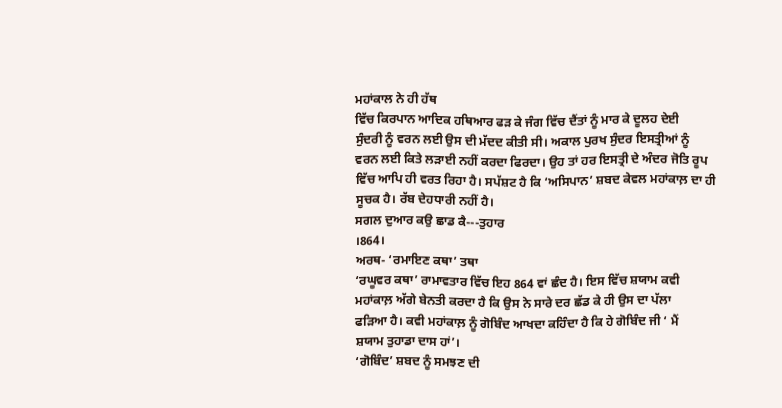ਮਹਾਂਕਾਲ ਨੇ ਹੀ ਹੱਥ
ਵਿੱਚ ਕਿਰਪਾਨ ਆਦਿਕ ਹਥਿਆਰ ਫੜ ਕੇ ਜੰਗ ਵਿੱਚ ਦੈਂਤਾਂ ਨੂੰ ਮਾਰ ਕੇ ਦੂਲਹ ਦੇਈ
ਸੁੰਦਰੀ ਨੂੰ ਵਰਨ ਲਈ ਉਸ ਦੀ ਮੱਦਦ ਕੀਤੀ ਸੀ। ਅਕਾਲ ਪੁਰਖ ਸੁੰਦਰ ਇਸਤ੍ਰੀਆਂ ਨੂੰ
ਵਰਨ ਲਈ ਕਿਤੇ ਲੜਾਈ ਨਹੀਂ ਕਰਦਾ ਫਿਰਦਾ। ਉਹ ਤਾਂ ਹਰ ਇਸਤ੍ਰੀ ਦੇ ਅੰਦਰ ਜੋਤਿ ਰੂਪ
ਵਿੱਚ ਆਪਿ ਹੀ ਵਰਤ ਰਿਹਾ ਹੈ। ਸਪੱਸ਼ਟ ਹੈ ਕਿ ‘ਅਸਿਪਾਨ’ ਸ਼ਬਦ ਕੇਵਲ ਮਹਾਂਕਾਲ਼ ਦਾ ਹੀ
ਸੂਚਕ ਹੈ। ਰੱਬ ਦੇਹਧਾਰੀ ਨਹੀਂ ਹੈ।
ਸਗਲ ਦੁਆਰ ਕਉ ਛਾਡ ਕੈ---ਤੁਹਾਰ
।864।
ਅਰਥ- ‘ਰਮਾਇਣ ਕਥਾ’ ਤਥਾ
‘ਰਘੂਵਰ ਕਥਾ’ ਰਾਮਾਵਤਾਰ ਵਿੱਚ ਇਹ 864 ਵਾਂ ਛੰਦ ਹੈ। ਇਸ ਵਿੱਚ ਸ਼ਯਾਮ ਕਵੀ
ਮਹਾਂਕਾਲ਼ ਅੱਗੇ ਬੇਨਤੀ ਕਰਦਾ ਹੈ ਕਿ ਉਸ ਨੇ ਸਾਰੇ ਦਰ ਛੱਡ ਕੇ ਹੀ ਉਸ ਦਾ ਪੱਲਾ
ਫੜਿਆ ਹੈ। ਕਵੀ ਮਹਾਂਕਾਲ਼ ਨੂੰ ਗੋਬਿੰਦ ਆਖਦਾ ਕਹਿੰਦਾ ਹੈ ਕਿ ਹੇ ਗੋਬਿੰਦ ਜੀ ‘ ਮੈਂ
ਸ਼ਯਾਮ ਤੁਹਾਡਾ ਦਾਸ ਹਾਂ’।
‘ਗੋਬਿੰਦ’ ਸ਼ਬਦ ਨੂੰ ਸਮਝਣ ਦੀ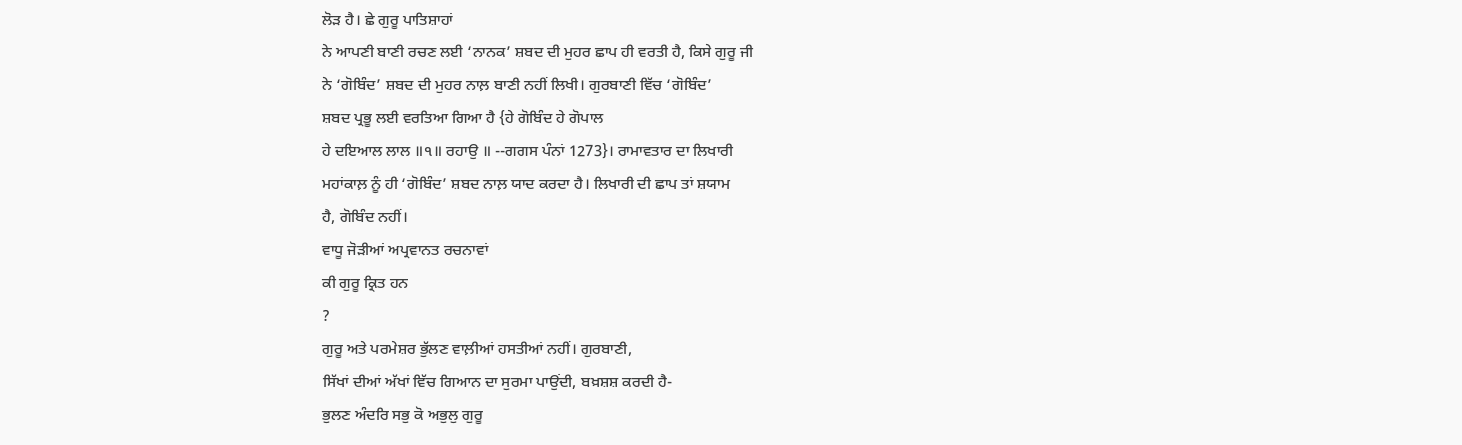ਲੋੜ ਹੈ। ਛੇ ਗੁਰੂ ਪਾਤਿਸ਼ਾਹਾਂ
ਨੇ ਆਪਣੀ ਬਾਣੀ ਰਚਣ ਲਈ ‘ਨਾਨਕ’ ਸ਼ਬਦ ਦੀ ਮੁਹਰ ਛਾਪ ਹੀ ਵਰਤੀ ਹੈ, ਕਿਸੇ ਗੁਰੂ ਜੀ
ਨੇ ‘ਗੋਬਿੰਦ’ ਸ਼ਬਦ ਦੀ ਮੁਹਰ ਨਾਲ਼ ਬਾਣੀ ਨਹੀਂ ਲਿਖੀ। ਗੁਰਬਾਣੀ ਵਿੱਚ ‘ਗੋਬਿੰਦ’
ਸ਼ਬਦ ਪ੍ਰਭੂ ਲਈ ਵਰਤਿਆ ਗਿਆ ਹੈ {ਹੇ ਗੋਬਿੰਦ ਹੇ ਗੋਪਾਲ
ਹੇ ਦਇਆਲ ਲਾਲ ॥੧॥ ਰਹਾਉ ॥ --ਗਗਸ ਪੰਨਾਂ 1273}। ਰਾਮਾਵਤਾਰ ਦਾ ਲਿਖਾਰੀ
ਮਹਾਂਕਾਲ਼ ਨੂੰ ਹੀ ‘ਗੋਬਿੰਦ’ ਸ਼ਬਦ ਨਾਲ਼ ਯਾਦ ਕਰਦਾ ਹੈ। ਲਿਖਾਰੀ ਦੀ ਛਾਪ ਤਾਂ ਸ਼ਯਾਮ
ਹੈ, ਗੋਬਿੰਦ ਨਹੀਂ।
ਵਾਧੂ ਜੋੜੀਆਂ ਅਪ੍ਰਵਾਨਤ ਰਚਨਾਵਾਂ
ਕੀ ਗੁਰੂ ਕ੍ਰਿਤ ਹਨ
?
ਗੁਰੂ ਅਤੇ ਪਰਮੇਸ਼ਰ ਭੁੱਲਣ ਵਾਲ਼ੀਆਂ ਹਸਤੀਆਂ ਨਹੀਂ। ਗੁਰਬਾਣੀ,
ਸਿੱਖਾਂ ਦੀਆਂ ਅੱਖਾਂ ਵਿੱਚ ਗਿਆਨ ਦਾ ਸੁਰਮਾ ਪਾਉਂਦੀ, ਬਖ਼ਸ਼ਸ਼ ਕਰਦੀ ਹੈ-
ਭੁਲਣ ਅੰਦਰਿ ਸਭੁ ਕੋ ਅਭੁਲੁ ਗੁਰੂ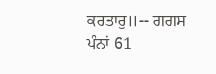ਕਰਤਾਰੁ॥-- ਗਗਸ ਪੰਨਾਂ 61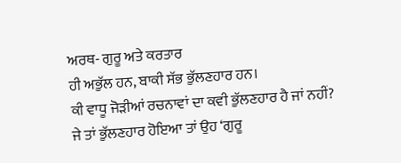ਅਰਥ- ਗੁਰੂ ਅਤੇ ਕਰਤਾਰ
ਹੀ ਅਭੁੱਲ ਹਨ, ਬਾਕੀ ਸੱਭ ਭੁੱਲਣਹਾਰ ਹਨ।
ਕੀ ਵਾਧੂ ਜੋੜੀਆਂ ਰਚਨਾਵਾਂ ਦਾ ਕਵੀ ਭੁੱਲਣਹਾਰ ਹੈ ਜਾਂ ਨਹੀਂ?
ਜੇ ਤਾਂ ਭੁੱਲਣਹਾਰ ਹੋਇਆ ਤਾਂ ਉਹ ‘ਗੁਰੂ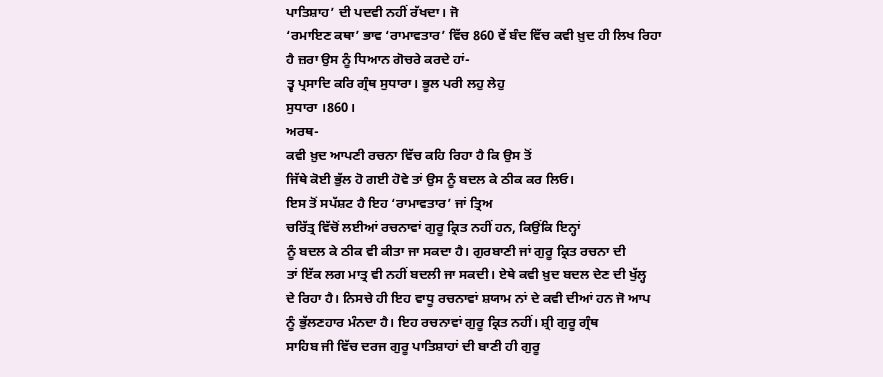ਪਾਤਿਸ਼ਾਹ’ ਦੀ ਪਦਵੀ ਨਹੀਂ ਰੱਖਦਾ। ਜੋ
‘ਰਮਾਇਣ ਕਥਾ’ ਭਾਵ ‘ਰਾਮਾਵਤਾਰ’ ਵਿੱਚ 860 ਵੇਂ ਬੰਦ ਵਿੱਚ ਕਵੀ ਖ਼ੁਦ ਹੀ ਲਿਖ ਰਿਹਾ
ਹੈ ਜ਼ਰਾ ਉਸ ਨੂੰ ਧਿਆਨ ਗੋਚਰੇ ਕਰਦੇ ਹਾਂ-
ਤ੍ਵ ਪ੍ਰਸਾਦਿ ਕਰਿ ਗ੍ਰੰਥ ਸੁਧਾਰਾ। ਭੂਲ ਪਰੀ ਲਹੁ ਲੇਹੁ
ਸੁਧਾਰਾ ।860।
ਅਰਥ-
ਕਵੀ ਖ਼ੁਦ ਆਪਣੀ ਰਚਨਾ ਵਿੱਚ ਕਹਿ ਰਿਹਾ ਹੈ ਕਿ ਉਸ ਤੋਂ
ਜਿੱਥੇ ਕੋਈ ਭੁੱਲ ਹੋ ਗਈ ਹੋਵੇ ਤਾਂ ਉਸ ਨੂੰ ਬਦਲ ਕੇ ਠੀਕ ਕਰ ਲਿਓ।
ਇਸ ਤੋਂ ਸਪੱਸ਼ਟ ਹੈ ਇਹ ‘ਰਾਮਾਵਤਾਰ’ ਜਾਂ ਤ੍ਰਿਅ
ਚਰਿੱਤ੍ਰ ਵਿੱਚੋਂ ਲਈਆਂ ਰਚਨਾਵਾਂ ਗੁਰੂ ਕ੍ਰਿਤ ਨਹੀਂ ਹਨ, ਕਿਉਂਕਿ ਇਨ੍ਹਾਂ
ਨੂੰ ਬਦਲ ਕੇ ਠੀਕ ਵੀ ਕੀਤਾ ਜਾ ਸਕਦਾ ਹੈ। ਗੁਰਬਾਣੀ ਜਾਂ ਗੁਰੂ ਕ੍ਰਿਤ ਰਚਨਾ ਦੀ
ਤਾਂ ਇੱਕ ਲਗ ਮਾਤ੍ਰ ਵੀ ਨਹੀਂ ਬਦਲੀ ਜਾ ਸਕਦੀ। ਏਥੇ ਕਵੀ ਖ਼ੁਦ ਬਦਲ ਦੇਣ ਦੀ ਖੁੱਲ੍ਹ
ਦੇ ਰਿਹਾ ਹੈ। ਨਿਸਚੇ ਹੀ ਇਹ ਵਾਧੂ ਰਚਨਾਵਾਂ ਸ਼ਯਾਮ ਨਾਂ ਦੇ ਕਵੀ ਦੀਆਂ ਹਨ ਜੋ ਆਪ
ਨੂੰ ਭੁੱਲਣਹਾਰ ਮੰਨਦਾ ਹੈ। ਇਹ ਰਚਨਾਵਾਂ ਗੁਰੂ ਕ੍ਰਿਤ ਨਹੀਂ। ਸ਼੍ਰੀ ਗੁਰੂ ਗ੍ਰੰਥ
ਸਾਹਿਬ ਜੀ ਵਿੱਚ ਦਰਜ ਗੁਰੂ ਪਾਤਿਸ਼ਾਹਾਂ ਦੀ ਬਾਣੀ ਹੀ ਗੁਰੂ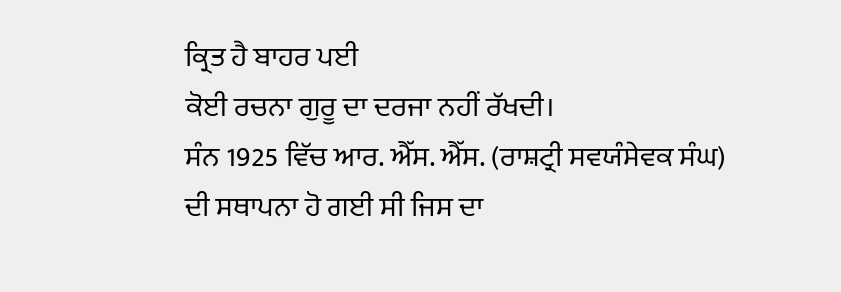ਕ੍ਰਿਤ ਹੈ ਬਾਹਰ ਪਈ
ਕੋਈ ਰਚਨਾ ਗੁਰੂ ਦਾ ਦਰਜਾ ਨਹੀਂ ਰੱਖਦੀ।
ਸੰਨ 1925 ਵਿੱਚ ਆਰ. ਐੱਸ. ਐੱਸ. (ਰਾਸ਼ਟ੍ਰੀ ਸਵਯੰਸੇਵਕ ਸੰਘ)
ਦੀ ਸਥਾਪਨਾ ਹੋ ਗਈ ਸੀ ਜਿਸ ਦਾ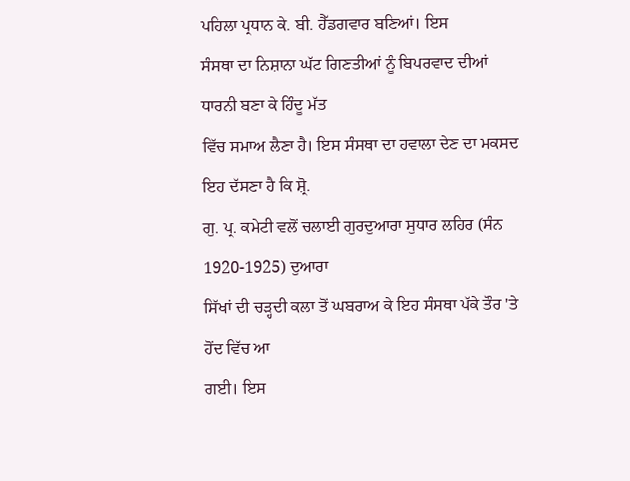ਪਹਿਲਾ ਪ੍ਰਧਾਨ ਕੇ. ਬੀ. ਹੈੱਡਗਵਾਰ ਬਣਿਆਂ। ਇਸ
ਸੰਸਥਾ ਦਾ ਨਿਸ਼ਾਨਾ ਘੱਟ ਗਿਣਤੀਆਂ ਨੂੰ ਬਿਪਰਵਾਦ ਦੀਆਂ ਧਾਰਨੀ ਬਣਾ ਕੇ ਹਿੰਦੂ ਮੱਤ
ਵਿੱਚ ਸਮਾਅ ਲੈਣਾ ਹੈ। ਇਸ ਸੰਸਥਾ ਦਾ ਹਵਾਲਾ ਦੇਣ ਦਾ ਮਕਸਦ ਇਹ ਦੱਸਣਾ ਹੈ ਕਿ ਸ਼੍ਰੋ.
ਗੁ. ਪ੍ਰ. ਕਮੇਟੀ ਵਲੋਂ ਚਲਾਈ ਗੁਰਦੁਆਰਾ ਸੁਧਾਰ ਲਹਿਰ (ਸੰਨ 1920-1925) ਦੁਆਰਾ
ਸਿੱਖਾਂ ਦੀ ਚੜ੍ਹਦੀ ਕਲਾ ਤੋਂ ਘਬਰਾਅ ਕੇ ਇਹ ਸੰਸਥਾ ਪੱਕੇ ਤੌਰ 'ਤੇ ਹੋਂਦ ਵਿੱਚ ਆ
ਗਈ। ਇਸ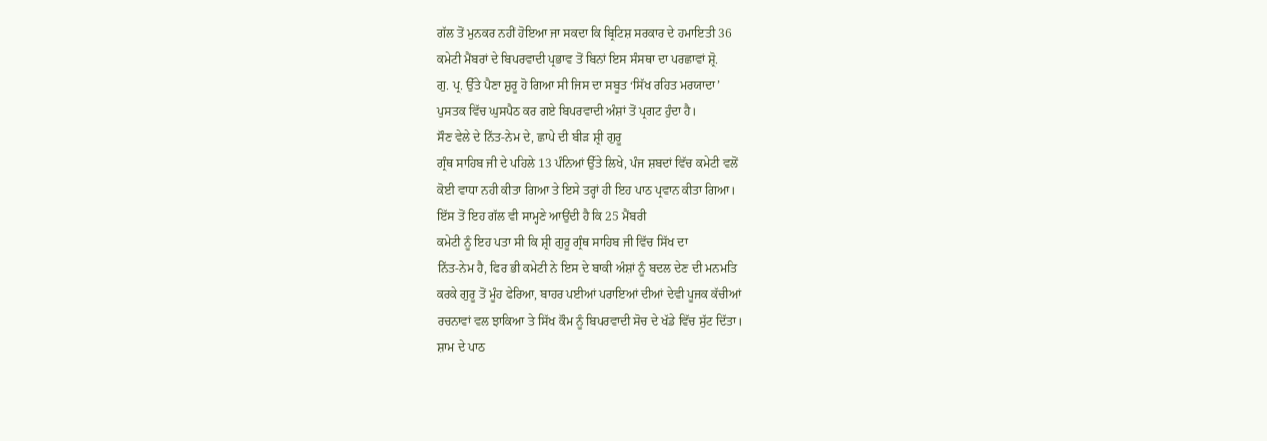ਗੱਲ ਤੋਂ ਮੁਨਕਰ ਨਹੀਂ ਹੋਇਆ ਜਾ ਸਕਦਾ ਕਿ ਬ੍ਰਿਟਿਸ਼ ਸਰਕਾਰ ਦੇ ਹਮਾਇਤੀ 36
ਕਮੇਟੀ ਮੈਂਬਰਾਂ ਦੇ ਬਿਪਰਵਾਦੀ ਪ੍ਰਭਾਵ ਤੋਂ ਬਿਨਾਂ ਇਸ ਸੰਸਥਾ ਦਾ ਪਰਛਾਵਾਂ ਸ਼੍ਰੋ.
ਗੁ. ਪ੍ਰ. ਉੱਤੇ ਪੈਣਾ ਸ਼ੁਰੂ ਹੋ ਗਿਆ ਸੀ ਜਿਸ ਦਾ ਸਬੂਤ ‘ਸਿੱਖ ਰਹਿਤ ਮਰਯਾਦਾ’
ਪੁਸਤਕ ਵਿੱਚ ਘੁਸਪੈਠ ਕਰ ਗਏ ਬਿਪਰਵਾਦੀ ਅੰਸ਼ਾਂ ਤੋਂ ਪ੍ਰਗਟ ਹੁੰਦਾ ਹੈ।
ਸੌਣ ਵੇਲੇ ਦੇ ਨਿੱਤ-ਨੇਮ ਦੇ, ਛਾਪੇ ਦੀ ਬੀੜ ਸ਼੍ਰੀ ਗੁਰੂ
ਗ੍ਰੰਥ ਸਾਹਿਬ ਜੀ ਦੇ ਪਹਿਲੇ 13 ਪੰਨਿਆਂ ਉੱਤੇ ਲਿਖੇ, ਪੰਜ ਸ਼ਬਦਾਂ ਵਿੱਚ ਕਮੇਟੀ ਵਲੋਂ
ਕੋਈ ਵਾਧਾ ਨਹੀ ਕੀਤਾ ਗਿਆ ਤੇ ਇਸੇ ਤਰ੍ਹਾਂ ਹੀ ਇਹ ਪਾਠ ਪ੍ਰਵਾਨ ਕੀਤਾ ਗਿਆ।
ਇੱਸ ਤੋਂ ਇਹ ਗੱਲ ਵੀ ਸਾਮ੍ਹਣੇ ਆਉਂਦੀ ਹੈ ਕਿ 25 ਮੈਂਬਰੀ
ਕਮੇਟੀ ਨੂੰ ਇਹ ਪਤਾ ਸੀ ਕਿ ਸ਼੍ਰੀ ਗੁਰੂ ਗ੍ਰੰਥ ਸਾਹਿਬ ਜੀ ਵਿੱਚ ਸਿੱਖ ਦਾ
ਨਿੱਤ-ਨੇਮ ਹੈ, ਫਿਰ ਭੀ ਕਮੇਟੀ ਨੇ ਇਸ ਦੇ ਬਾਕੀ ਅੰਸ਼ਾਂ ਨੂੰ ਬਦਲ ਦੇਣ ਦੀ ਮਨਮਤਿ
ਕਰਕੇ ਗੁਰੂ ਤੋਂ ਮੂੰਹ ਫੇਰਿਆ, ਬਾਹਰ ਪਈਆਂ ਪਰਾਇਆਂ ਦੀਆਂ ਦੇਵੀ ਪੂਜਕ ਕੱਚੀਆਂ
ਰਚਨਾਵਾਂ ਵਲ ਝਾਕਿਆ ਤੇ ਸਿੱਖ ਕੌਮ ਨੂੰ ਬਿਪਰਵਾਦੀ ਸੋਚ ਦੇ ਖੱਡੇ ਵਿੱਚ ਸੁੱਟ ਦਿੱਤਾ।
ਸ਼ਾਮ ਦੇ ਪਾਠ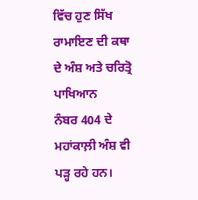ਵਿੱਚ ਹੁਣ ਸਿੱਖ ਰਾਮਾਇਣ ਦੀ ਕਥਾ ਦੇ ਅੰਸ਼ ਅਤੇ ਚਰਿਤ੍ਰੋ ਪਾਖਿਆਨ
ਨੰਬਰ 404 ਦੇ ਮਹਾਂਕਾਲ਼ੀ ਅੰਸ਼ ਵੀ ਪੜ੍ਹ ਰਹੇ ਹਨ।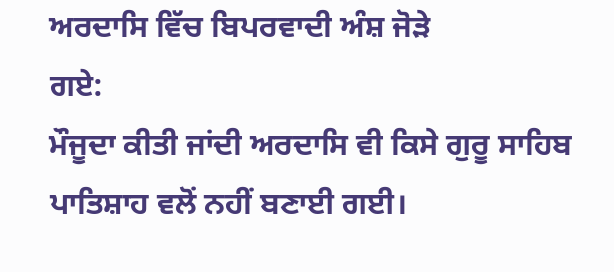ਅਰਦਾਸਿ ਵਿੱਚ ਬਿਪਰਵਾਦੀ ਅੰਸ਼ ਜੋੜੇ
ਗਏ:
ਮੌਜੂਦਾ ਕੀਤੀ ਜਾਂਦੀ ਅਰਦਾਸਿ ਵੀ ਕਿਸੇ ਗੁਰੂ ਸਾਹਿਬ
ਪਾਤਿਸ਼ਾਹ ਵਲੋਂ ਨਹੀਂ ਬਣਾਈ ਗਈ।